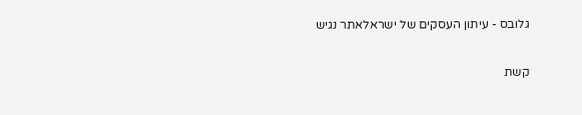גלובס - עיתון העסקים של ישראלאתר נגיש

קשת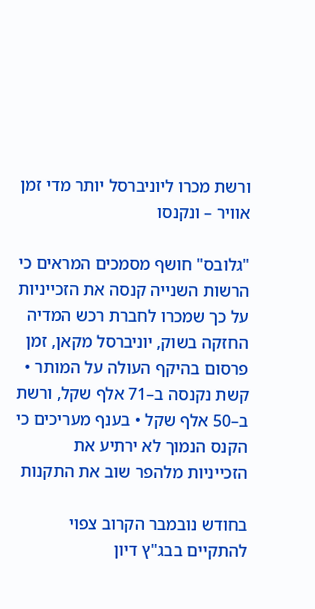ורשת מכרו ליוניברסל יותר מדי זמן אוויר – ונקנסו

"גלובס" חושף מסמכים המראים כי הרשות השנייה קנסה את הזכייניות על כך שמכרו לחברת רכש המדיה החזקה בשוק, יוניברסל מקאן, זמן פרסום בהיקף העולה על המותר • קשת נקנסה ב–71 אלף שקל, ורשת ב–50 אלף שקל • בענף מעריכים כי הקנס הנמוך לא ירתיע את הזכייניות מלהפר שוב את התקנות

בחודש נובמבר הקרוב צפוי להתקיים בבג"ץ דיון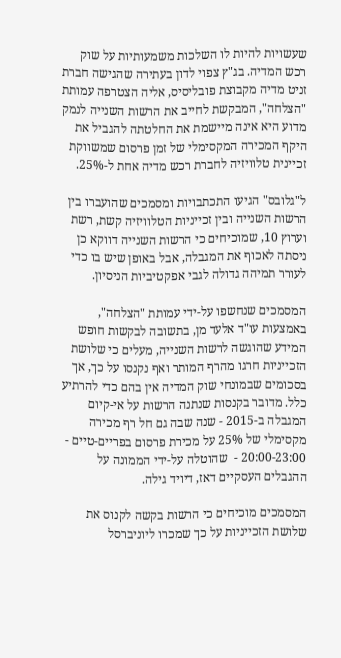שעשויות להיות לו השלכות משמעותיות על שוק רכש המדיה. בג"ץ צפוי לדון בעתירה שהגישה חברת זניט מדיה מקבוצת פובליסיס, אליה הצטרפה עמותת "הצלחה", המבקשת לחייב את הרשות השנייה לנמק מדוע היא אינה מיישמת את החלטתה להגביל את היקף המכירה המקסימלי של זמן פרסום שמשווקת זכיינית טלוויזיה לחברת רכש מדיה אחת ל-25%.

ל"גלובס" הגיעו התכתבויות ומסמכים שהועברו בין הרשות השנייה ובין זכייניות הטלוויזיה קשת, רשת וערוץ 10, שמוכיחים כי הרשות השנייה דווקא כן ניסתה לאכוף את המגבלה, אבל באופן שיש בו כדי לעורר תמיהה גדולה לגבי אפקטיביות הניסיון.

המסמכים שנחשפו על-ידי עמותת "הצלחה", באמצעות עו"ד אלעד מן, בתשובה לבקשות חופש המידע שהוגשה לרשות השנייה, מעלים כי שלושת הזכייניות חרגו מהרף המותר ואף נקנסו על כך, אך בסכומים שבמונחי שוק המדיה אין בהם כדי להרתיע כלל. מדובר בקנסות שנתנה הרשות על אי-קיום המגבלה ב-2015 - שנה שבה גם חל רף מכירה מקסימלי של 25% על מכירת פרסום בפריים-טיים - 20:00-23:00 -  שהוטלה על-ידי הממונה על ההגבלים העסקיים דאז, דיויד גילה.

המסמכים מוכיחים כי הרשות בקשה לקנוס את שלושת הזכייניות על כך שמכרו ליוניברסל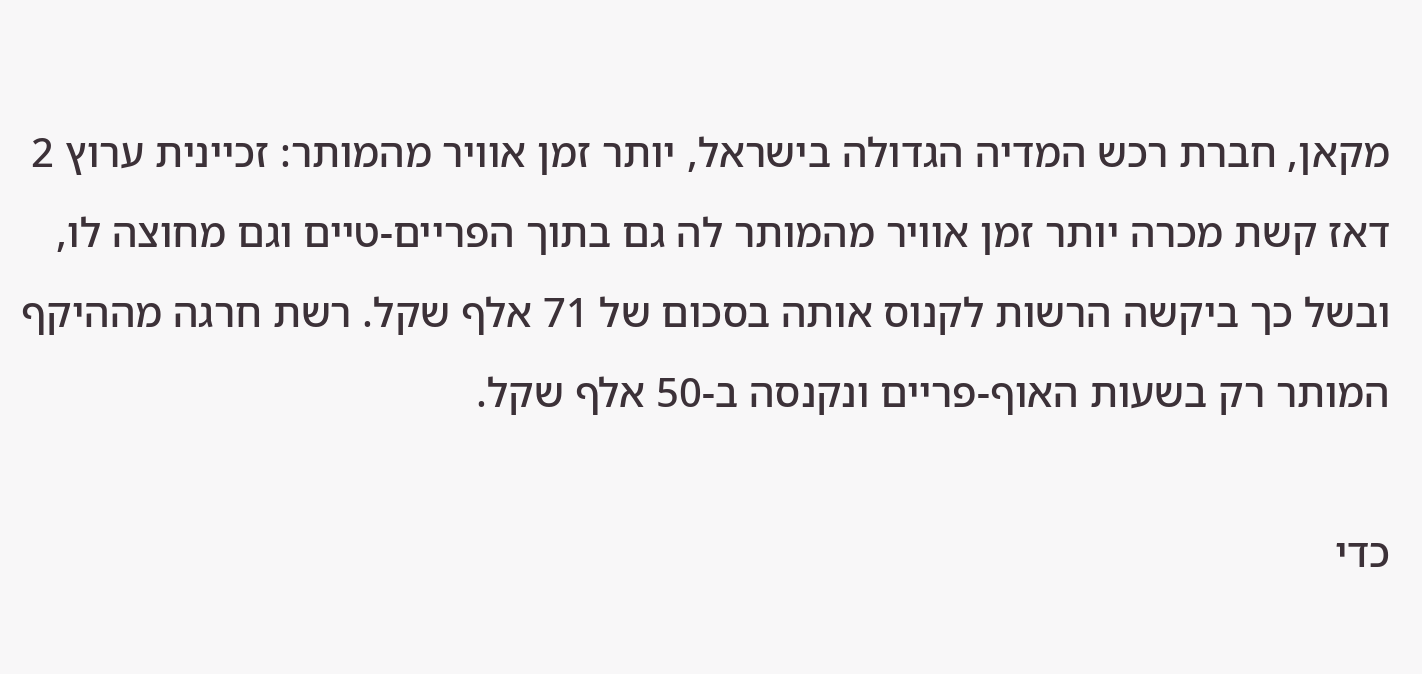מקאן, חברת רכש המדיה הגדולה בישראל, יותר זמן אוויר מהמותר: זכיינית ערוץ 2 דאז קשת מכרה יותר זמן אוויר מהמותר לה גם בתוך הפריים-טיים וגם מחוצה לו, ובשל כך ביקשה הרשות לקנוס אותה בסכום של 71 אלף שקל. רשת חרגה מההיקף המותר רק בשעות האוף-פריים ונקנסה ב-50 אלף שקל.

כדי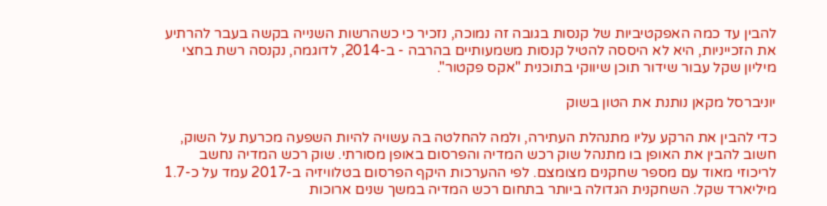להבין עד כמה האפקטיביות של קנסות בגובה זה נמוכה, נזכיר כי כשהרשות השנייה בקשה בעבר להרתיע את הזכייניות, היא לא היססה להטיל קנסות משמעותיים בהרבה - ב-2014, לדוגמה, נקנסה רשת בחצי מיליון שקל עבור שידור תוכן שיווקי בתוכנית "אקס פקטור".

יוניברסל מקאן נותנת את הטון בשוק

כדי להבין את הרקע עליו מתנהלת העתירה, ולמה להחלטה בה עשויה להיות השפעה מכרעת על השוק, חשוב להבין את האופן בו מתנהל שוק רכש המדיה והפרסום באופן מסורתי. שוק רכש המדיה נחשב לריכוזי מאוד עם מספר שחקנים מצומצם. לפי ההערכות היקף הפרסום בטלוויזיה ב-2017 עמד על כ-1.7 מיליארד שקל. השחקנית הגדולה ביותר בתחום רכש המדיה במשך שנים ארוכות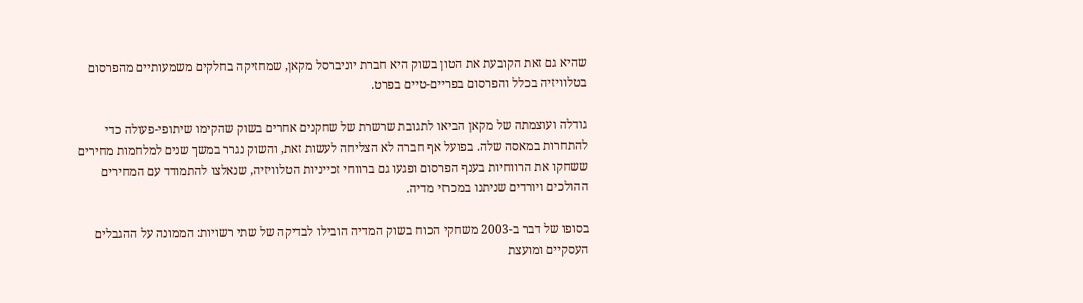שהיא גם זאת הקובעת את הטון בשוק היא חברת יוניברסל מקאן, שמחזיקה בחלקים משמעותיים מהפרסום בטלוויזיה בכלל והפרסום בפריים-טיים בפרט.

גודלה ועוצמתה של מקאן הביאו לתגובת שרשרת של שחקנים אחרים בשוק שהקימו שיתופי-פעולה כדי להתחרות במאסה שלה. בפועל אף חברה לא הצליחה לעשות זאת, והשוק נגרר במשך שנים למלחמות מחירים ששחקו את הרווחיות בענף הפרסום ופגעו גם ברווחי זכייניות הטלוויזיה, שנאלצו להתמודד עם המחירים ההולכים ויורדים שניתנו במכרזי מדיה.

בסופו של דבר ב-2003 משחקי הכוח בשוק המדיה הובילו לבדיקה של שתי רשויות: הממונה על ההגבלים העסקיים ומועצת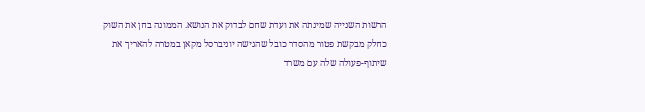הרשות השנייה שמינתה את ועדת שחם לבדוק את הנושא. הממונה בחן את השוק כחלק מבקשת פטור מהסדר כובל שהגישה יוניברסל מקאן במטרה להאריך את שיתוף-פעולה שלה עם משרד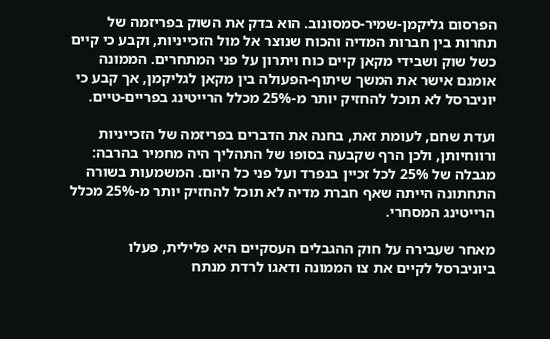הפרסום גליקמן-שמיר-סמסונוב. הוא בדק את השוק בפריזמה של תחרות בין חברות המדיה והכוח שנוצר אל מול הזכייניות, וקבע כי קיים כשל שוק ושבידי מקאן קיים כוח ויתרון על פני המתחרים. הממונה אומנם אישר את המשך שיתוף-הפעולה בין מקאן לגליקמן, אך קבע כי יוניברסל לא תוכל להחזיק יותר מ-25% מכלל הרייטינג בפריים-טיים.

ועדת שחם, לעומת זאת, בחנה את הדברים בפריזמה של הזכייניות ורווחיותן, ולכן הרף שקבעה בסופו של התהליך היה מחמיר בהרבה: מגבלה של 25% לכל זכיין בנפרד ועל פני כל היום. המשמעות בשורה התחתונה הייתה שאף חברת מדיה לא תוכל להחזיק יותר מ-25% מכלל הרייטינג המסחרי.

מאחר שעבירה על חוק ההגבלים העסקיים היא פלילית, פעלו ביוניברסל לקיים את צו הממונה ודאגו לרדת מנתח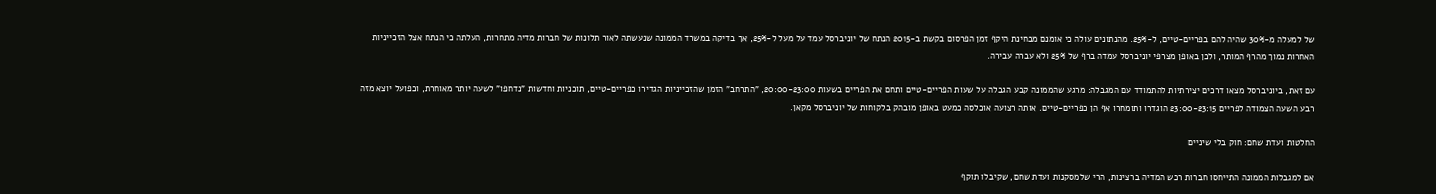של למעלה מ-30% שהיה להם בפריים-טיים, ל-25%. מהנתונים עולה כי אומנם מבחינת היקף זמן הפרסום בקשת ב-2015 הנתח של יוניברסל עמד על מעל ל-25%, אך בדיקה במשרד הממונה שנעשתה לאור תלונות של חברות מדיה מתחרות, העלתה כי הנתח אצל הזכייניות האחרות נמוך מהרף המותר, ולכן באופן מצרפי יוניברסל עמדה ברף של 25% ולא עברה עבירה.

עם זאת, ביוניברסל מצאו דרכים יצירתיות להתמודד עם המגבלה: מרגע שהממונה קבע הגבלה על שעות הפריים-טיים ותחם את הפריים בשעות 20:00-23:00, "התרחב" הזמן שהזכייניות הגדירו כפריים-טיים, תוכניות וחדשות "נדחפו" לשעה יותר מאוחרת, וכפועל יוצא מזה רבע השעה הצמודה לפריים 23:00-23:15 הוגדרו ותומחרו אף הן כפריים-טיים. אותה רצועה אוכלסה כמעט באופן מובהק בלקוחות של יוניברסל מקאן.

החלטות ועדת שחם: חוק בלי שיניים

אם למגבלות הממונה התייחסו חברות רכש המדיה ברצינות, הרי שלמסקנות ועדת שחם, שקיבלו תוקף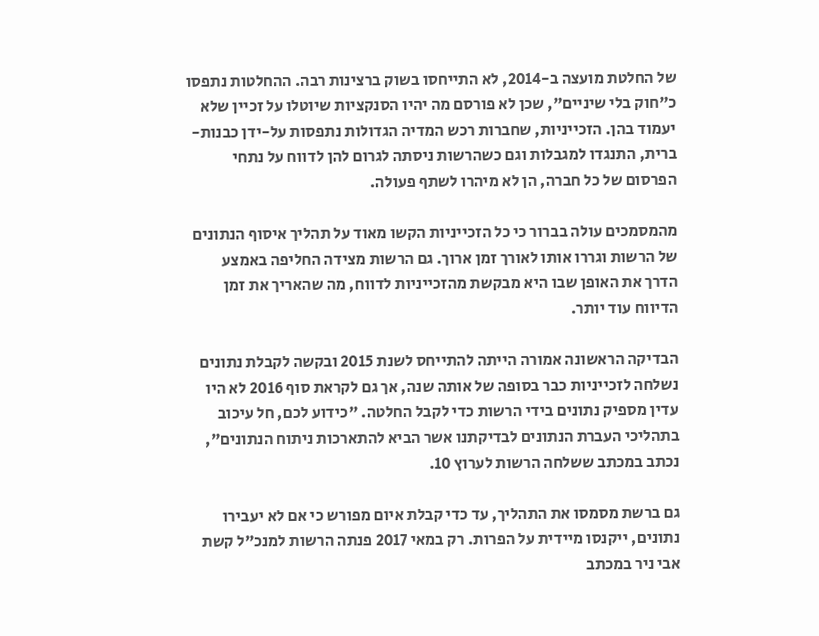של החלטת מועצה ב-2014, לא התייחסו בשוק ברצינות רבה. ההחלטות נתפסו כ"חוק בלי שיניים", שכן לא פורסם מה יהיו הסנקציות שיוטלו על זכיין שלא יעמוד בהן. הזכייניות, שחברות רכש המדיה הגדולות נתפסות על-ידן כבנות-ברית, התנגדו למגבלות וגם כשהרשות ניסתה לגרום להן לדווח על נתחי הפרסום של כל חברה, הן לא מיהרו לשתף פעולה.

מהמסמכים עולה בברור כי כל הזכייניות הקשו מאוד על תהליך איסוף הנתונים של הרשות וגררו אותו לאורך זמן ארוך. גם הרשות מצידה החליפה באמצע הדרך את האופן שבו היא מבקשת מהזכייניות לדווח, מה שהאריך את זמן הדיווח עוד יותר.

הבדיקה הראשונה אמורה הייתה להתייחס לשנת 2015 ובקשה לקבלת נתונים נשלחה לזכייניות כבר בסופה של אותה שנה, אך גם לקראת סוף 2016 לא היו עדין מספיק נתונים בידי הרשות כדי לקבל החלטה. "כידוע לכם, חל עיכוב בתהליכי העברת הנתונים לבדיקתנו אשר הביא להתארכות ניתוח הנתונים", נכתב במכתב ששלחה הרשות לערוץ 10.

גם ברשת מסמסו את התהליך, עד כדי קבלת איום מפורש כי אם לא יעבירו נתונים, ייקנסו מיידית על הפרות. רק במאי 2017 פנתה הרשות למנכ"ל קשת אבי ניר במכתב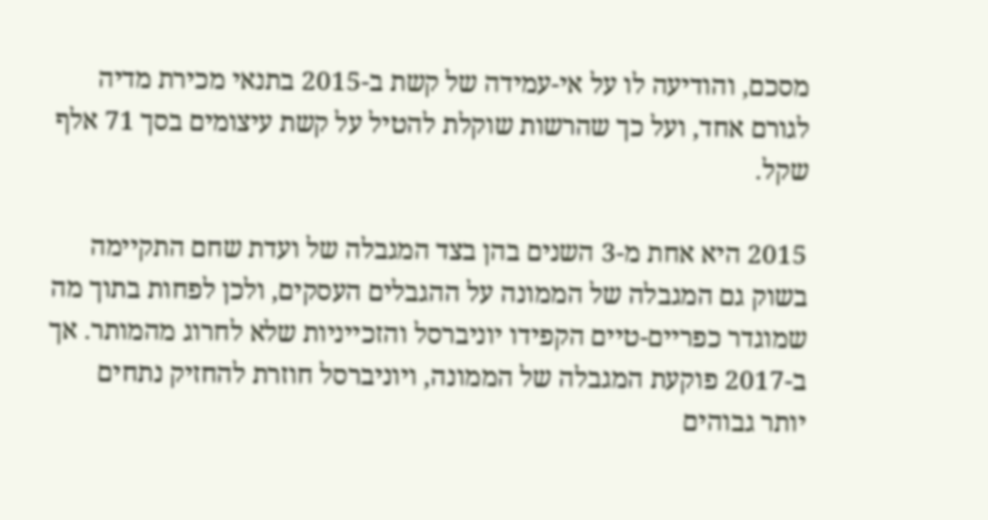מסכם, והודיעה לו על אי-עמידה של קשת ב-2015 בתנאי מכירת מדיה לגורם אחד, ועל כך שהרשות שוקלת להטיל על קשת עיצומים בסך 71 אלף שקל.

2015 היא אחת מ-3 השנים בהן בצד המגבלה של ועדת שחם התקיימה בשוק גם המגבלה של הממונה על ההגבלים העסקים, ולכן לפחות בתוך מה שמוגדר כפריים-טיים הקפידו יוניברסל והזכייניות שלא לחרוג מהמותר. אך ב-2017 פוקעת המגבלה של הממונה, ויוניברסל חוזרת להחזיק נתחים יותר גבוהים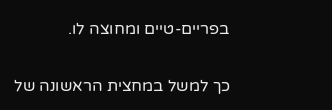בפריים-טיים ומחוצה לו.

כך למשל במחצית הראשונה של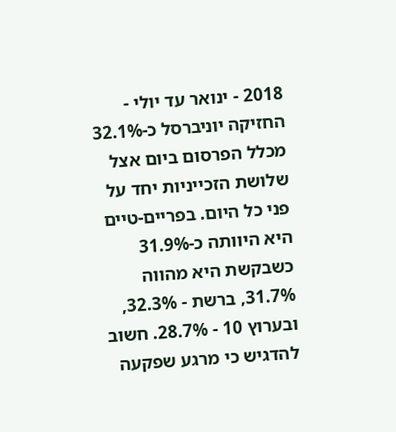2018 - ינואר עד יולי - החזיקה יוניברסל כ-32.1% מכלל הפרסום ביום אצל שלושת הזכייניות יחד על פני כל היום. בפריים-טיים היא היוותה כ-31.9% כשבקשת היא מהווה 31.7%, ברשת - 32.3%, ובערוץ 10 - 28.7%. חשוב להדגיש כי מרגע שפקעה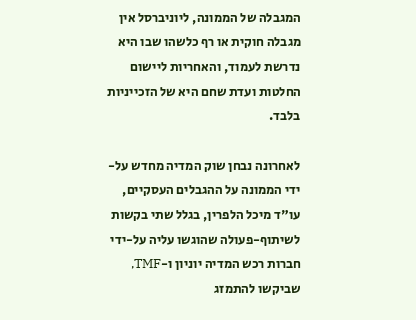המגבלה של הממונה, ליוניברסל אין מגבלה חוקית או רף כלשהו שבו היא נדרשת לעמוד, והאחריות ליישום החלטות ועדת שחם היא של הזכייניות בלבד.

לאחרונה נבחן שוק המדיה מחדש על-ידי הממונה על ההגבלים העסקיים, עו"ד מיכל הלפרין, בגלל שתי בקשות לשיתוף-פעולה שהוגשו עליה על-ידי חברות רכש המדיה יוניון ו-TMF, שביקשו להתמזג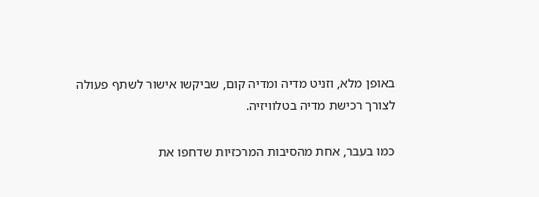באופן מלא, וזניט מדיה ומדיה קום, שביקשו אישור לשתף פעולה לצורך רכישת מדיה בטלוויזיה.

כמו בעבר, אחת מהסיבות המרכזיות שדחפו את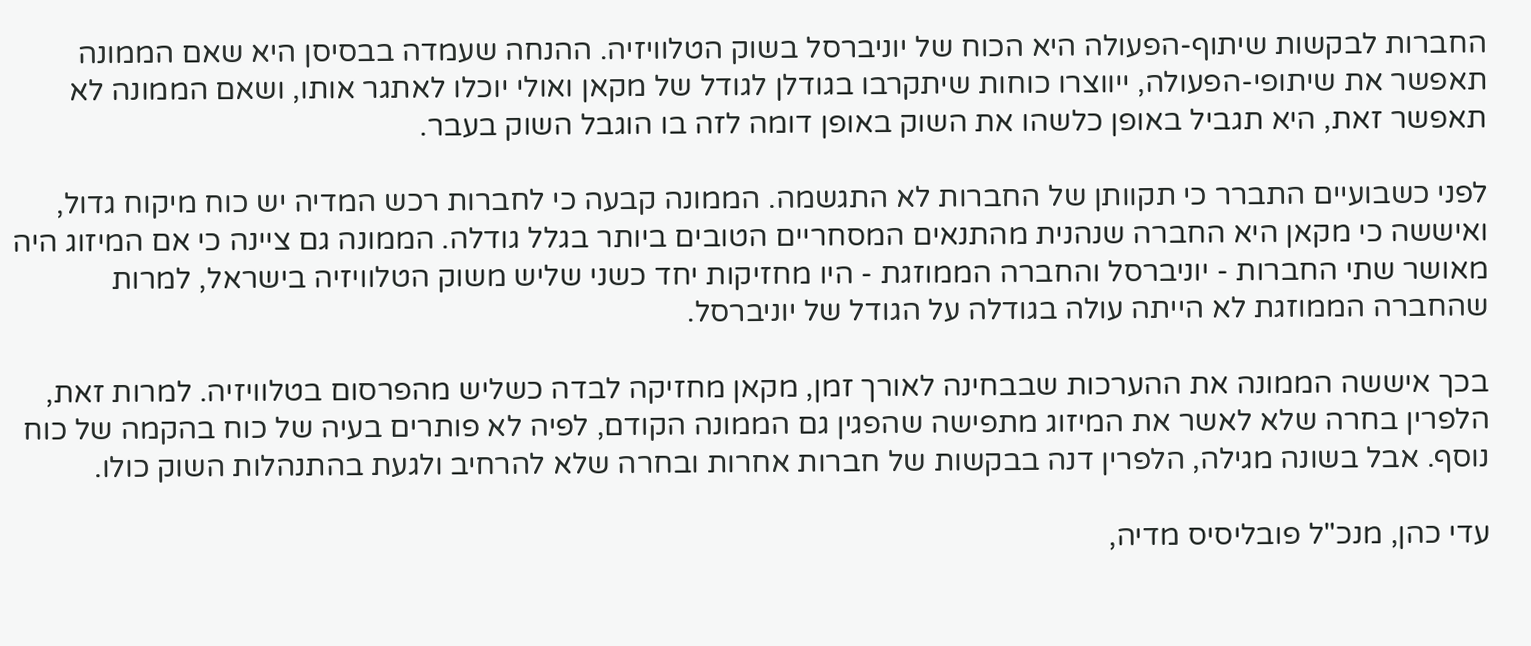החברות לבקשות שיתוף-הפעולה היא הכוח של יוניברסל בשוק הטלוויזיה. ההנחה שעמדה בבסיסן היא שאם הממונה תאפשר את שיתופי-הפעולה, ייווצרו כוחות שיתקרבו בגודלן לגודל של מקאן ואולי יוכלו לאתגר אותו, ושאם הממונה לא תאפשר זאת, היא תגביל באופן כלשהו את השוק באופן דומה לזה בו הוגבל השוק בעבר.

לפני כשבועיים התברר כי תקוותן של החברות לא התגשמה. הממונה קבעה כי לחברות רכש המדיה יש כוח מיקוח גדול, ואיששה כי מקאן היא החברה שנהנית מהתנאים המסחריים הטובים ביותר בגלל גודלה. הממונה גם ציינה כי אם המיזוג היה מאושר שתי החברות - יוניברסל והחברה הממוזגת - היו מחזיקות יחד כשני שליש משוק הטלוויזיה בישראל, למרות שהחברה הממוזגת לא הייתה עולה בגודלה על הגודל של יוניברסל.

בכך איששה הממונה את ההערכות שבבחינה לאורך זמן, מקאן מחזיקה לבדה כשליש מהפרסום בטלוויזיה. למרות זאת, הלפרין בחרה שלא לאשר את המיזוג מתפישה שהפגין גם הממונה הקודם, לפיה לא פותרים בעיה של כוח בהקמה של כוח נוסף. אבל בשונה מגילה, הלפרין דנה בבקשות של חברות אחרות ובחרה שלא להרחיב ולגעת בהתנהלות השוק כולו.

עדי כהן, מנכ"ל פובליסיס מדיה,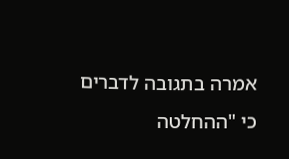אמרה בתגובה לדברים כי "ההחלטה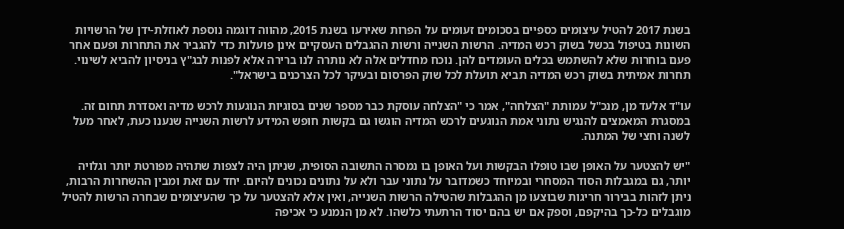בשנת 2017 להטיל עיצומים כספיים בסכומים זעומים על הפרות שאירעו בשנת 2015, מהווה דוגמה נוספת לאוזלת-ידן של הרשויות השונות בטיפול בכשל בשוק רכש המדיה. הרשות השנייה ורשות ההגבלים העסקיים אינן פועלות כדי להגביר את התחרות ופעם אחר פעם בוחרות שלא להשתמש בכלים העומדים להן. נוכח מחדלים אלה לא נותרה לנו ברירה אלא לפנות לבג"ץ בניסיון להביא לשינוי. תחרות אמיתית בשוק רכש המדיה תביא תועלת לכל שוק הפרסום ובעיקר לכל הצרכנים בישראל".

עו"ד אלעד מן, מנכ"ל עמותת "הצלחה", אמר כי "הצלחה עוסקת כבר מספר שנים בסוגיות הנוגעות לרכש מדיה ואסדרת תחום זה. במסגרת המאמצים להנגיש נתוני אמת הנוגעים לרכש המדיה הוגשו גם בקשות חופש המידע לרשות השנייה שנענו כעת, לאחר מעל לשנה וחצי של המתנה.

"יש להצטער על האופן שבו טופלו הבקשות ועל האופן בו נמסרה התשובה הסופית, שניתן היה לצפות שתהיה מפורטת יותר וגלויה יותר, גם במגבלות הסוד המסחרי ובמיוחד כשמדובר על נתוני עבר ולא על נתונים נכונים להיום. יחד עם זאת ומבין ההשחרות הרבות, ניתן לזהות בבירור חריגות שבוצעו מן ההגבלות שהטילה הרשות השנייה, ואין אלא להצטער על כך שהעיצומים שבחרה הרשות להטיל מוגבלים כל-כך בהיקפם, וספק אם יש בהם יסוד הרתעתי כלשהו. לא מן הנמנע כי אכיפה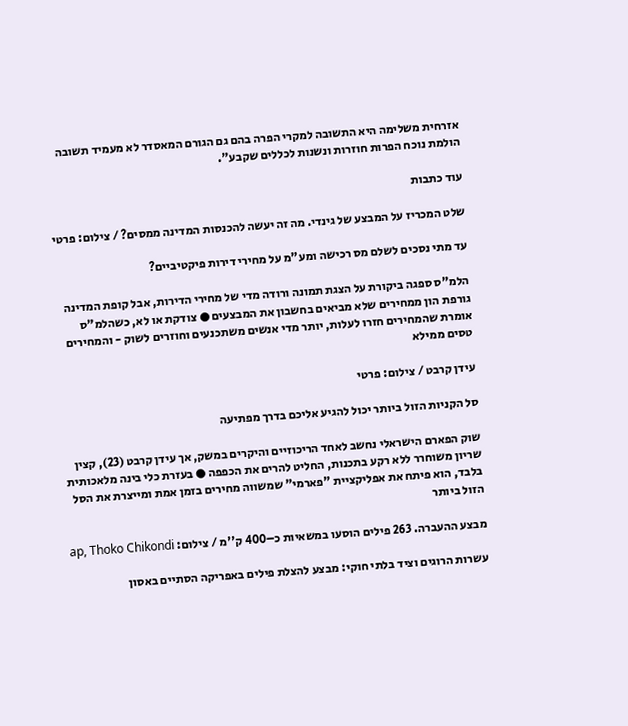אזרחית משלימה היא התשובה למקרי הפרה בהם גם הגורם המאסדר לא מעמיד תשובה הולמת נוכח הפרות חוזרות ונשנות לכללים שקבע".

עוד כתבות

שלט המכריז על המבצע של גינדי. מה זה יעשה להכנסות המדינה ממסים? / צילום: פרטי

עד מתי נסכים לשלם מס רכישה ומע"מ על מחירי דירות פיקטיביים?

הלמ"ס ספגה ביקורת על הצגת תמונה ורודה מדי של מחירי הדירות, אבל קופת המדינה גורפת הון ממחירים שלא מביאים בחשבון את המבצעים ● צודקת או לא, כשהלמ"ס אומרת שהמחירים חזרו לעלות, יותר מדי אנשים משתכנעים וחוזרים לשוק - והמחירים טסים ממילא

עידן קרבט / צילום: פרטי

סל הקניות הזול ביותר יכול להגיע אליכם בדרך מפתיעה

שוק הפארם הישראלי נחשב לאחד הריכוזיים והיקרים במשק, אך עידן קרבט (23), קצין שריון משוחרר ללא רקע בתכנות, החליט להרים את הכפפה ● בעזרת כלי בינה מלאכותית בלבד, הוא פיתח את אפליקציית "פארמי" שמשווה מחירים בזמן אמת ומייצרת את הסל הזול ביותר

מבצע ההעברה. 263 פילים הוסעו במשאיות כ–400 ק''מ / צילום: ap, Thoko Chikondi

עשרות הרוגים וציד בלתי חוקי: מבצע להצלת פילים באפריקה הסתיים באסון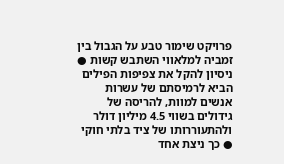פרויקט שימור טבע על הגבול בין זמביה למלאווי השתבש קשות ● ניסיון להקל את צפיפות הפילים הביא לרמיסתם של עשרות אנשים למוות, להריסה של גידולים בשווי 4.5 מיליון דולר ולהתעוררותו של ציד בלתי חוקי ● כך ניצת אחד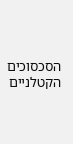הסכסוכים הקטלניים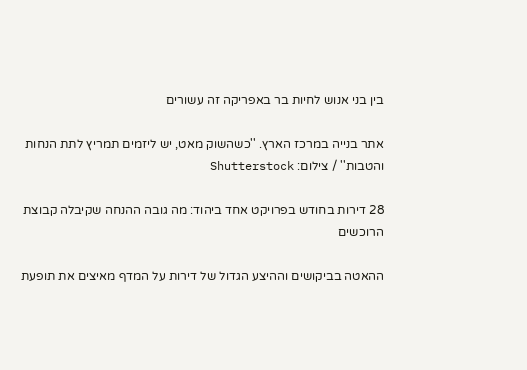בין בני אנוש לחיות בר באפריקה זה עשורים

אתר בנייה במרכז הארץ. ''כשהשוק מאט, יש ליזמים תמריץ לתת הנחות והטבות'' / צילום: Shutterstock

28 דירות בחודש בפרויקט אחד ביהוד: מה גובה ההנחה שקיבלה קבוצת הרוכשים

ההאטה בביקושים וההיצע הגדול של דירות על המדף מאיצים את תופעת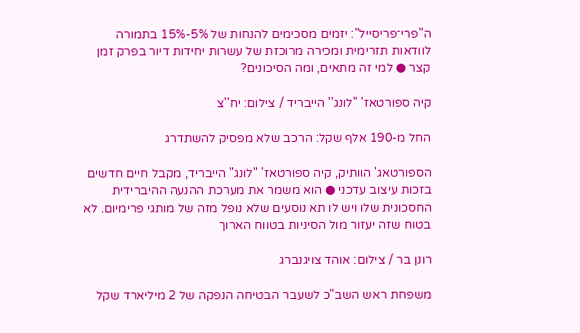ה"פרי־פריסייל": יזמים מסכימים להנחות של 5%-15% בתמורה לוודאות תזרימית ומכירה מרוכזת של עשרות יחידות דיור בפרק זמן קצר ● למי זה מתאים, ומה הסיכונים?

קיה ספורטאז' ''לונג'' הייבריד / צילום: יח''צ

החל מ-190 אלף שקל: הרכב שלא מפסיק להשתדרג

הספורטאג' הוותיק, קיה ספורטאז' "לונג" הייבריד, מקבל חיים חדשים בזכות עיצוב עדכני ● הוא משמר את מערכת ההנעה ההיברידית החסכונית שלו ויש לו תא נוסעים שלא נופל מזה של מותגי פרימיום. לא בטוח שזה יעזור מול הסיניות בטווח הארוך

רונן בר / צילום: אוהד צויגנברג

משפחת ראש השב"כ לשעבר הבטיחה הנפקה של 2 מיליארד שקל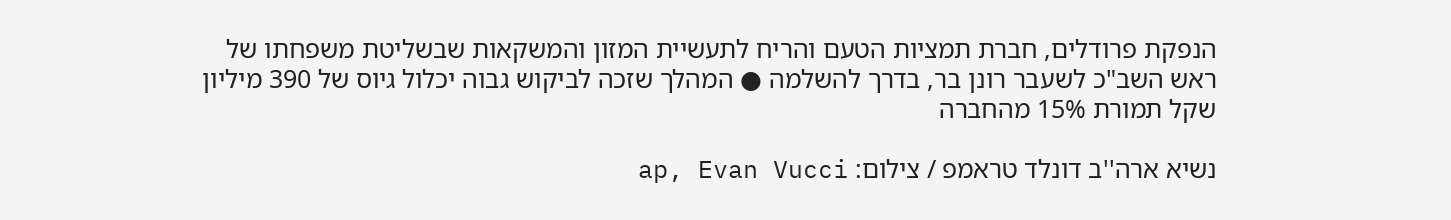הנפקת פרודלים, חברת תמציות הטעם והריח לתעשיית המזון והמשקאות שבשליטת משפחתו של ראש השב"כ לשעבר רונן בר, בדרך להשלמה ● המהלך שזכה לביקוש גבוה יכלול גיוס של 390 מיליון שקל תמורת 15% מהחברה

נשיא ארה''ב דונלד טראמפ / צילום: ap, Evan Vucci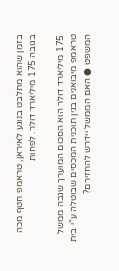בזמן שהוא מתלבט בנוגע לאיראן, טראמפ חטף מכה בגובה 175 מיליארד דולר. לפחות

175 מיליארד דולר הוא הסכום המוערך שגבה ממשל טראמפ מיבואנים בגין תוכנית המכסים שבוטלה ע"י בית המשפט ● האם הממשל יידרש להחזירם?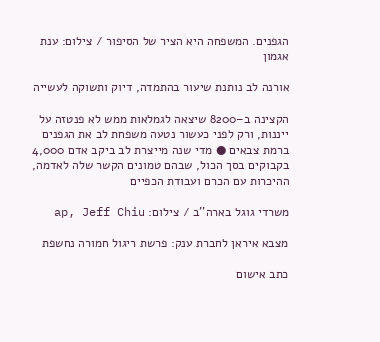הגפנים. המשפחה היא הציר של הסיפור / צילום: ענת אגמון

אורנה לב נותנת שיעור בהתמדה, דיוק ותשוקה לעשייה

הקצינה ב–8200 שיצאה לגמלאות ממש לא פנטזה על ייננות, ורק לפני כעשור נטעה משפחת לב את הגפנים ברמת צבאים ● מדי שנה מייצרת לב ביקב אדם 4,000 בקבוקים בסך הכול, שבהם טמונים הקשר שלה לאדמה, ההיכרות עם הכרם ועבודת הכפיים

משרדי גוגל בארה''ב / צילום: ap, Jeff Chiu

מצבא איראן לחברת ענק: פרשת ריגול חמורה נחשפת

כתב אישום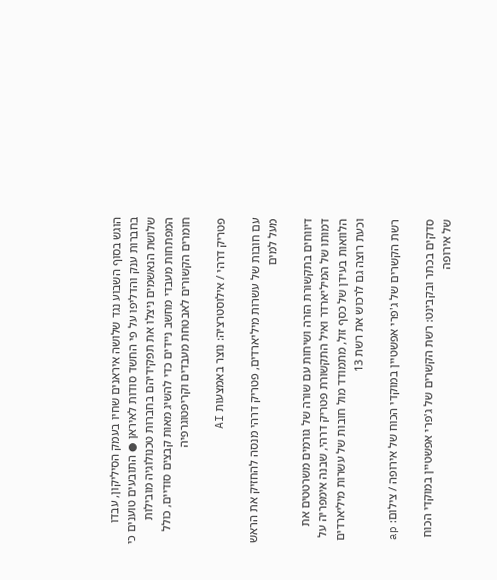הוגש בסוף השבוע נגד שלושה איראנים שחיו בעמק הסיליקון, עבדו בחברות ענק והדליפו על פי החשד סודות לאיראן ● התובעים טוענים כי שלושת הנאשמים ניצלו את תפקידיהם בחברות טכנולוגיה מובילות המפתחות מעבדי מחשב ניידים כדי להשיג מאות קבצים סודיים, כולל חומרים הקשורים לאבטחת מעבדים וקריפטוגרפיה

פטריק דרהי / אילוסטרציה: נוצר באמצעות AI

עם חובות של עשרות מיליארדים, פטריק דרהי מנסה להחזיק את הראש מעל למים

דיווחים בתקשורת הזרה ושיחות עם שורה של גורמים משרטטים את דמותו של המיליארדר ואיל התקשורת פטריק דרהי, שבנה אימפריה על הלוואות בעידן של כסף זול, מתמודד מול חובות של עשרות מיליארדים וכעת רוצה גם לרכוש את רשת 13

רשת הקשרים של ג'פרי אפשטיין במוקדי הכוח של אירופה / צילום: ap

סדקים בכתר ובקבינט: רשת הקשרים של ג'פרי אפשטיין במוקדי הכוח של אירופה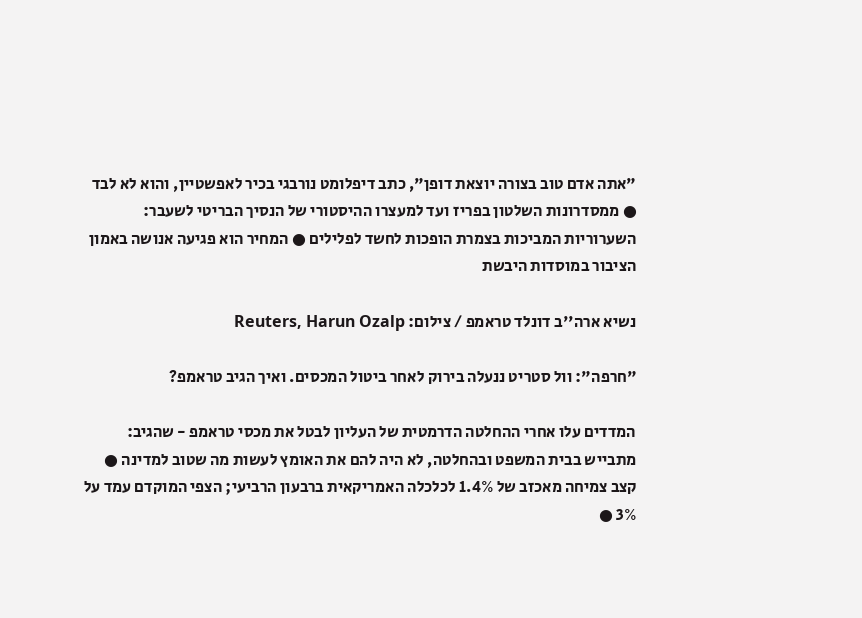"אתה אדם טוב בצורה יוצאת דופן", כתב דיפלומט נורבגי בכיר לאפשטיין, והוא לא לבד ● ממסדרונות השלטון בפריז ועד למעצרו ההיסטורי של הנסיך הבריטי לשעבר: השערוריות המביכות בצמרת הופכות לחשד לפלילים ● המחיר הוא פגיעה אנושה באמון הציבור במוסדות היבשת

נשיא ארה''ב דונלד טראמפ / צילום: Reuters, Harun Ozalp

"חרפה": וול סטריט ננעלה בירוק לאחר ביטול המכסים. ואיך הגיב טראמפ?

המדדים עלו אחרי ההחלטה הדרמטית של העליון לבטל את מכסי טראמפ - שהגיב: מתבייש בבית המשפט ובהחלטה, לא היה להם את האומץ לעשות מה שטוב למדינה ● קצב צמיחה מאכזב של 1.4% לכלכלה האמריקאית ברבעון הרביעי; הצפי המוקדם עמד על 3% ●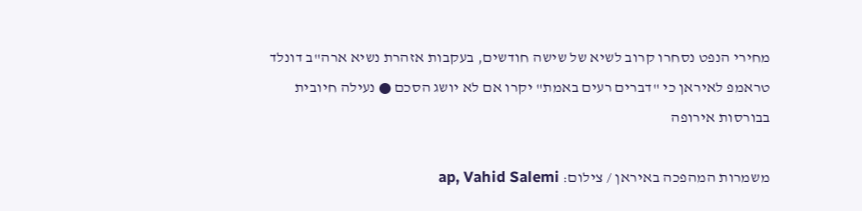מחירי הנפט נסחרו קרוב לשיא של שישה חודשים, בעקבות אזהרת נשיא ארה"ב דונלד טראמפ לאיראן כי "דברים רעים באמת" יקרו אם לא יושג הסכם ● נעילה חיובית בבורסות אירופה

משמרות המהפכה באיראן / צילום: ap, Vahid Salemi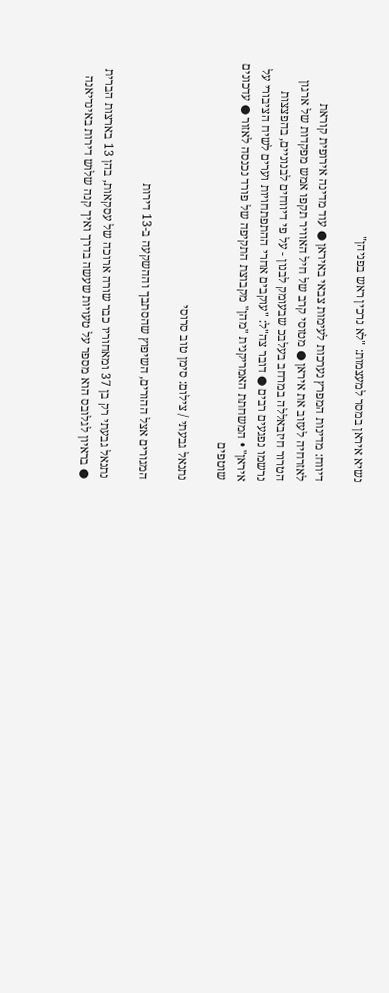נשיא איראן במסר למעצמות: "לא נרכין ראש בפניהן"

דיווח: מדינות המפרץ נערכות לעימות צבאי באיראן ● עוד מדינה אירופית קוראת לאזרחיה לעזוב את איראן ● מטוסי קרב של חיל האוויר תקפו אמש מפקדות של ארגון הטרור חיזבאללה במרחב בעלבכ שבעומק לבנון - על פי דיווחים לבנוניים, בהפצצות נרשמו נפגעים רבים ● דובר צה"ל: "עוקבים אחרי ההתפתחויות וערים לשיח הציבורי על איראן" • המשחתת האמריקנית "מהן" מקבוצת התקיפה של פורד נכנסה לאזור ● עדכונים שוטפים

נתנאל גבעתי / צילום: סימן טוב סרוסי

המגורים אצל ההורים, השיפוץ שהסתבך וההשקעה ב-13 דירות

נתנאל גבעתי רק בן 37 ומאחוריו כבר שורה ארוכה של עסקאות, בהן 13 בארצות הברית ● בראיון לגלובס הוא מספר על טעויות שעשה בדרך ואיך קנה שלוש דירות באינדיאנה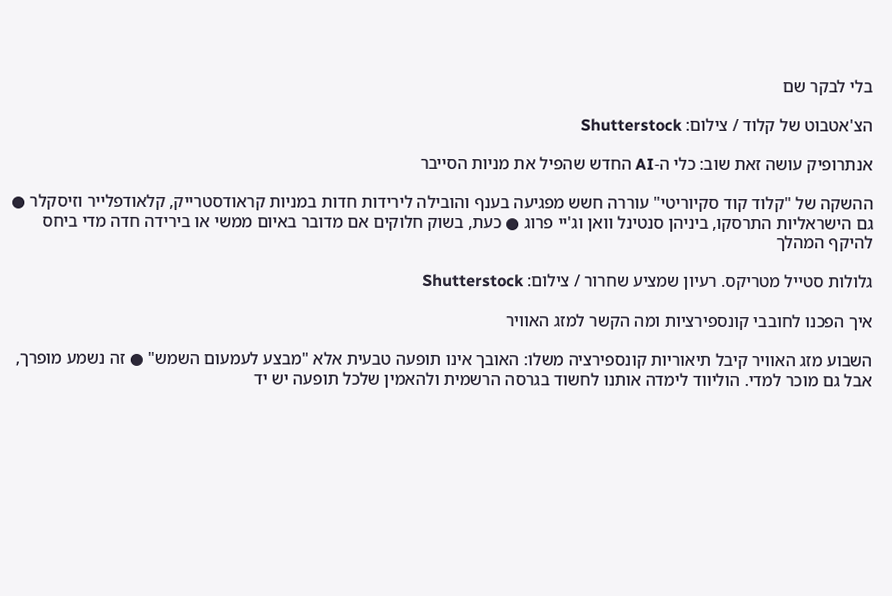בלי לבקר שם

הצ'אטבוט של קלוד / צילום: Shutterstock

אנתרופיק עושה זאת שוב: כלי ה-AI החדש שהפיל את מניות הסייבר

ההשקה של "קלוד קוד סקיוריטי" עוררה חשש מפגיעה בענף והובילה לירידות חדות במניות קראודסטרייק, קלאודפלייר וזיסקלר ● גם הישראליות התרסקו, ביניהן סנטינל וואן וג'יי פרוג ● כעת, בשוק חלוקים אם מדובר באיום ממשי או בירידה חדה מדי ביחס להיקף המהלך

גלולות סטייל מטריקס. רעיון שמציע שחרור / צילום: Shutterstock

איך הפכנו לחובבי קונספירציות ומה הקשר למזג האוויר

השבוע מזג האוויר קיבל תיאוריות קונספירציה משלו: האובך אינו תופעה טבעית אלא "מבצע לעמעום השמש" ● זה נשמע מופרך, אבל גם מוכר למדי. הוליווד לימדה אותנו לחשוד בגרסה הרשמית ולהאמין שלכל תופעה יש יד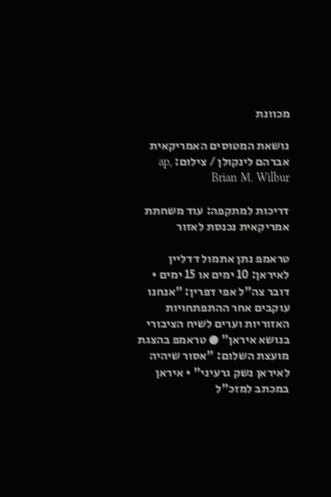מכוונת

נושאת המטוסים האמריקאית אברהם לינקולן / צילום: ap, Brian M. Wilbur

דריכות למתקפה: עוד משחתת אמריקאית נכנסת לאזור

טראמפ נתן אתמול דדליין לאיראן: 10 ימים או 15 ימים • דובר צה"ל אפי דפרין: "אנחנו עוקבים אחר ההתפתחויות האזוריות וערים לשיח הציבורי בנושא איראן" ● טראמפ בהצגת מועצת השלום: "אסור שיהיה לאיראן נשק גרעיני" • איראן במכתב למזכ"ל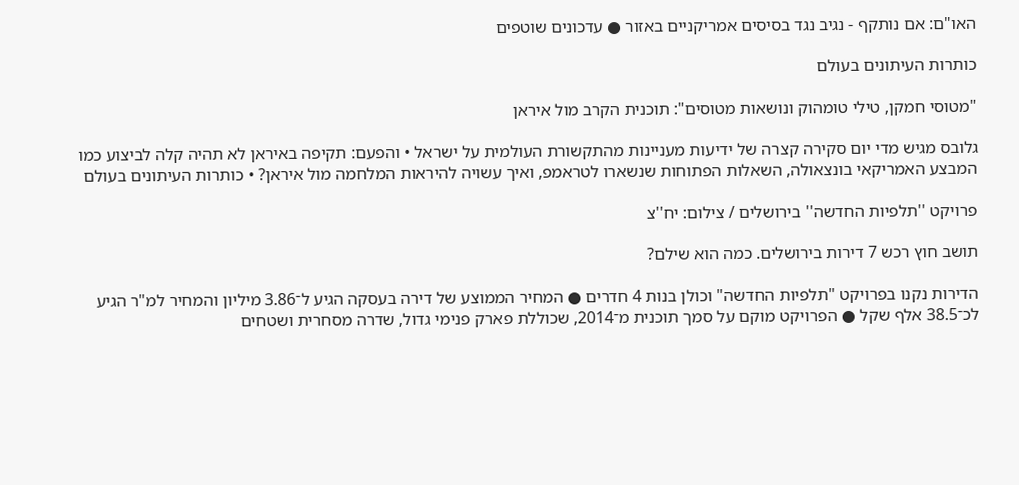האו"ם: אם נותקף - נגיב נגד בסיסים אמריקניים באזור ● עדכונים שוטפים

כותרות העיתונים בעולם

"מטוסי חמקן, טילי טומהוק ונושאות מטוסים": תוכנית הקרב מול איראן

גלובס מגיש מדי יום סקירה קצרה של ידיעות מעניינות מהתקשורת העולמית על ישראל • והפעם: תקיפה באיראן לא תהיה קלה לביצוע כמו המבצע האמריקאי בונצאולה, השאלות הפתוחות שנשארו לטראמפ, ואיך עשויה להיראות המלחמה מול איראן? • כותרות העיתונים בעולם

פרויקט ''תלפיות החדשה'' בירושלים / צילום: יח''צ

תושב חוץ רכש 7 דירות בירושלים. כמה הוא שילם?

הדירות נקנו בפרויקט "תלפיות החדשה" וכולן בנות 4 חדרים ● המחיר הממוצע של דירה בעסקה הגיע ל־3.86 מיליון והמחיר למ"ר הגיע לכ־38.5 אלף שקל ● הפרויקט מוקם על סמך תוכנית מ־2014, שכוללת פארק פנימי גדול, שדרה מסחרית ושטחים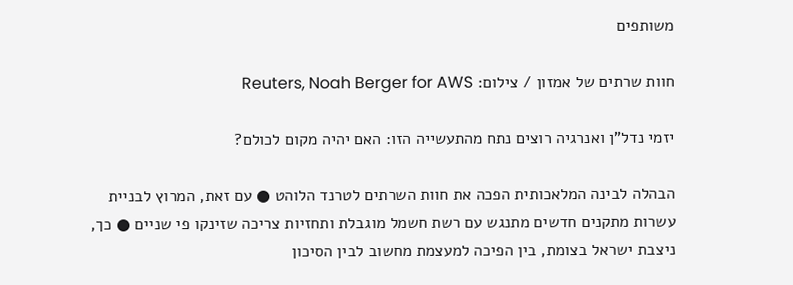משותפים

חוות שרתים של אמזון / צילום: Reuters, Noah Berger for AWS

יזמי נדל"ן ואנרגיה רוצים נתח מהתעשייה הזו: האם יהיה מקום לכולם?

הבהלה לבינה המלאכותית הפכה את חוות השרתים לטרנד הלוהט ● עם זאת, המרוץ לבניית עשרות מתקנים חדשים מתנגש עם רשת חשמל מוגבלת ותחזיות צריכה שזינקו פי שניים ● כך, ניצבת ישראל בצומת, בין הפיכה למעצמת מחשוב לבין הסיכון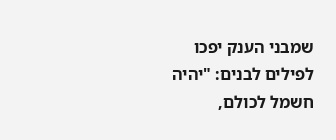שמבני הענק יפכו לפילים לבנים: "יהיה חשמל לכולם,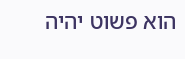הוא פשוט יהיה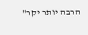הרבה יותר יקר"